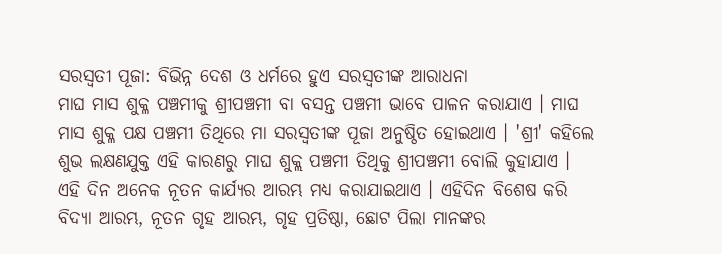ସରସ୍ଵତୀ ପୂଜା: ବିଭିନ୍ନ ଦେଶ ଓ ଧର୍ମରେ ହୁଏ ସରସ୍ଵତୀଙ୍କ ଆରାଧନା
ମାଘ ମାସ ଶୁକ୍ଳ ପଞ୍ଚମୀକୁ ଶ୍ରୀପଞ୍ଚମୀ ବା ବସନ୍ତ ପଞ୍ଚମୀ ଭାବେ ପାଳନ କରାଯାଏ । ମାଘ ମାସ ଶୁକ୍ଳ ପକ୍ଷ ପଞ୍ଚମୀ ତିଥିରେ ମା ସରସ୍ବତୀଙ୍କ ପୂଜା ଅନୁଷ୍ଠିତ ହୋଇଥାଏ । 'ଶ୍ରୀ' କହିଲେ ଶୁଭ ଲକ୍ଷଣଯୁକ୍ତ ଏହି କାରଣରୁ ମାଘ ଶୁକ୍ଲ ପଞ୍ଚମୀ ତିଥିକୁ ଶ୍ରୀପଞ୍ଚମୀ ବୋଲି କୁହାଯାଏ ।
ଏହି ଦିନ ଅନେକ ନୂତନ କାର୍ଯ୍ୟର ଆରମ୍ଭ ମଧ୍ୟ କରାଯାଇଥାଏ । ଏହିଦିନ ବିଶେଷ କରି ବିଦ୍ୟା ଆରମ୍ଭ, ନୂତନ ଗୃହ ଆରମ୍ଭ, ଗୃହ ପ୍ରତିଷ୍ଠା, ଛୋଟ ପିଲା ମାନଙ୍କର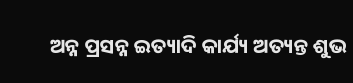ଅନ୍ନ ପ୍ରସନ୍ନ ଇତ୍ୟାଦି କାର୍ଯ୍ୟ ଅତ୍ୟନ୍ତ ଶୁଭ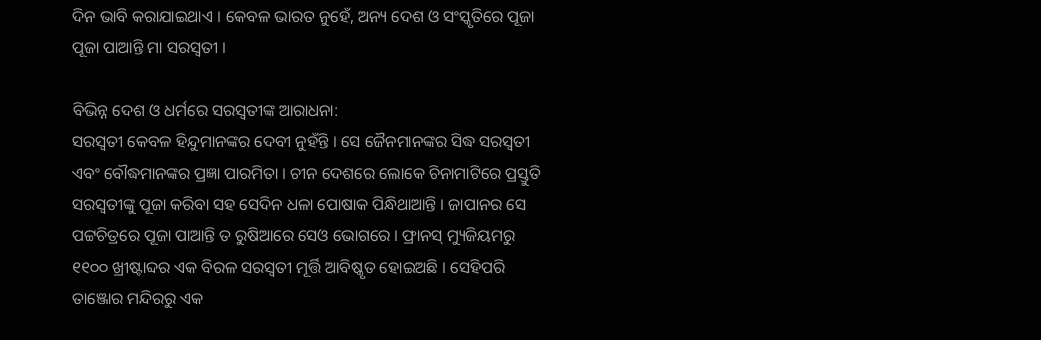ଦିନ ଭାବି କରାଯାଇଥାଏ । କେବଳ ଭାରତ ନୁହେଁ, ଅନ୍ୟ ଦେଶ ଓ ସଂସ୍କୃତିରେ ପୂଜା ପୂଜା ପାଆନ୍ତି ମା ସରସ୍ଵତୀ ।

ବିଭିନ୍ନ ଦେଶ ଓ ଧର୍ମରେ ସରସ୍ଵତୀଙ୍କ ଆରାଧନା:
ସରସ୍ୱତୀ କେବଳ ହିନ୍ଦୁମାନଙ୍କର ଦେବୀ ନୁହଁନ୍ତି । ସେ ଜୈନମାନଙ୍କର ସିଦ୍ଧ ସରସ୍ୱତୀ ଏବଂ ବୌଦ୍ଧମାନଙ୍କର ପ୍ରଜ୍ଞା ପାରମିତା । ଚୀନ ଦେଶରେ ଲୋକେ ଚିନାମାଟିରେ ପ୍ରସ୍ତୁତି ସରସ୍ୱତୀଙ୍କୁ ପୂଜା କରିବା ସହ ସେଦିନ ଧଳା ପୋଷାକ ପିନ୍ଧିଥାଆନ୍ତି । ଜାପାନର ସେ ପଟ୍ଟଚିତ୍ରରେ ପୂଜା ପାଆନ୍ତି ତ ରୁଷିଆରେ ସେଓ ଭୋଗରେ । ଫ୍ରାନସ୍ ମ୍ୟୁଜିୟମରୁ ୧୧୦୦ ଖ୍ରୀଷ୍ଟାବ୍ଦର ଏକ ବିରଳ ସରସ୍ୱତୀ ମୂର୍ତ୍ତି ଆବିଷ୍କୃତ ହୋଇଅଛି । ସେହିପରି ତାଞ୍ଜୋର ମନ୍ଦିରରୁ ଏକ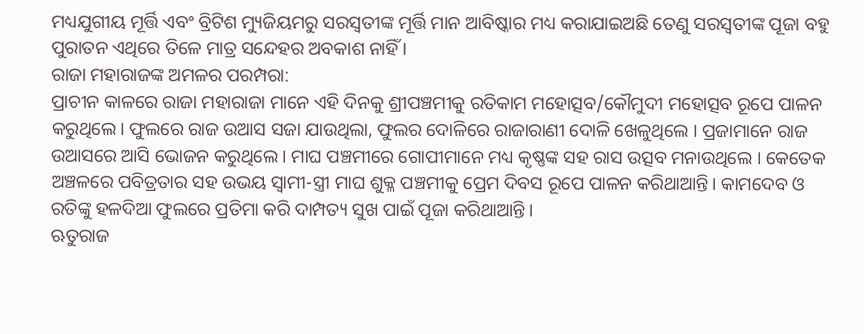ମଧ୍ୟଯୁଗୀୟ ମୂର୍ତ୍ତି ଏବଂ ବ୍ରିଟିଶ ମ୍ୟୁଜିୟମରୁ ସରସ୍ୱତୀଙ୍କ ମୂର୍ତ୍ତି ମାନ ଆବିଷ୍କାର ମଧ୍ୟ କରାଯାଇଅଛି ତେଣୁ ସରସ୍ୱତୀଙ୍କ ପୂଜା ବହୁ ପୁରାତନ ଏଥିରେ ତିଳେ ମାତ୍ର ସନ୍ଦେହର ଅବକାଶ ନାହିଁ ।
ରାଜା ମହାରାଜଙ୍କ ଅମଳର ପରମ୍ପରା:
ପ୍ରାଚୀନ କାଳରେ ରାଜା ମହାରାଜା ମାନେ ଏହି ଦିନକୁ ଶ୍ରୀପଞ୍ଚମୀକୁ ରତିକାମ ମହୋତ୍ସବ/କୌମୁଦୀ ମହୋତ୍ସବ ରୂପେ ପାଳନ କରୁଥିଲେ। ଫୁଲରେ ରାଜ ଉଆସ ସଜା ଯାଉଥିଲା, ଫୁଲର ଦୋଳିରେ ରାଜାରାଣୀ ଦୋଳି ଖେଳୁଥିଲେ । ପ୍ରଜାମାନେ ରାଜ ଉଆସରେ ଆସି ଭୋଜନ କରୁଥିଲେ । ମାଘ ପଞ୍ଚମୀରେ ଗୋପୀମାନେ ମଧ୍ୟ କୃଷ୍ଣଙ୍କ ସହ ରାସ ଉତ୍ସବ ମନାଉଥିଲେ । କେତେକ ଅଞ୍ଚଳରେ ପବିତ୍ରତାର ସହ ଉଭୟ ସ୍ୱାମୀ-ସ୍ତ୍ରୀ ମାଘ ଶୁକ୍ଳ ପଞ୍ଚମୀକୁ ପ୍ରେମ ଦିବସ ରୂପେ ପାଳନ କରିଥାଆନ୍ତି। କାମଦେବ ଓ ରତିଙ୍କୁ ହଳଦିଆ ଫୁଲରେ ପ୍ରତିମା କରି ଦାମ୍ପତ୍ୟ ସୁଖ ପାଇଁ ପୂଜା କରିଥାଆନ୍ତି ।
ଋତୁରାଜ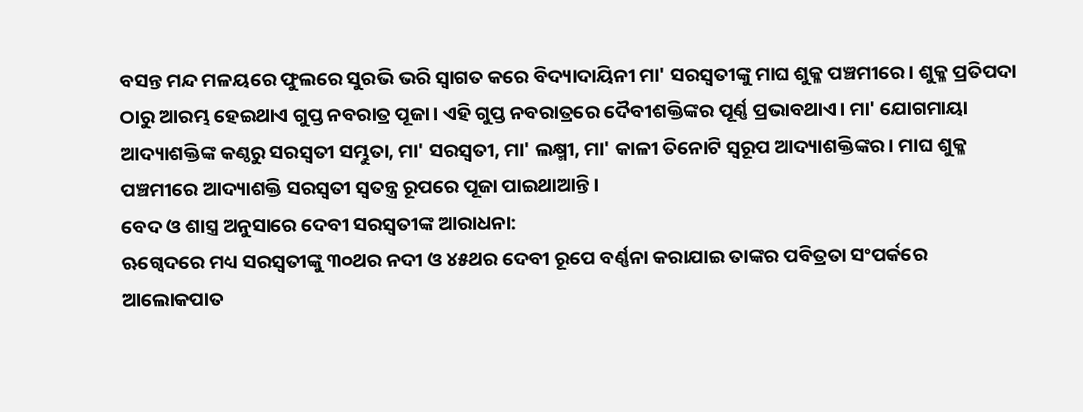ବସନ୍ତ ମନ୍ଦ ମଳୟରେ ଫୁଲରେ ସୁରଭି ଭରି ସ୍ୱାଗତ କରେ ବିଦ୍ୟାଦାୟିନୀ ମା' ସରସ୍ୱତୀଙ୍କୁ ମାଘ ଶୁକ୍ଳ ପଞ୍ଚମୀରେ। ଶୁକ୍ଳ ପ୍ରତିପଦା ଠାରୁ ଆରମ୍ଭ ହେଇଥାଏ ଗୁପ୍ତ ନବରାତ୍ର ପୂଜା। ଏହି ଗୁପ୍ତ ନବରାତ୍ରରେ ଦୈବୀଶକ୍ତିଙ୍କର ପୂର୍ଣ୍ଣ ପ୍ରଭାବଥାଏ। ମା' ଯୋଗମାୟା ଆଦ୍ୟାଶକ୍ତିଙ୍କ କଣ୍ଠରୁ ସରସ୍ୱତୀ ସମ୍ଭୁତା, ମା' ସରସ୍ୱତୀ, ମା' ଲକ୍ଷ୍ମୀ, ମା' କାଳୀ ତିନୋଟି ସ୍ୱରୂପ ଆଦ୍ୟାଶକ୍ତିଙ୍କର। ମାଘ ଶୁକ୍ଳ ପଞ୍ଚମୀରେ ଆଦ୍ୟାଶକ୍ତି ସରସ୍ୱତୀ ସ୍ୱତନ୍ତ୍ର ରୂପରେ ପୂଜା ପାଇଥାଆନ୍ତି ।
ବେଦ ଓ ଶାସ୍ତ୍ର ଅନୁସାରେ ଦେବୀ ସରସ୍ଵତୀଙ୍କ ଆରାଧନା:
ଋଗ୍ବେଦରେ ମଧ୍ୟ ସରସ୍ୱତୀଙ୍କୁ ୩୦ଥର ନଦୀ ଓ ୪୫ଥର ଦେବୀ ରୂପେ ବର୍ଣ୍ଣନା କରାଯାଇ ତାଙ୍କର ପବିତ୍ରତା ସଂପର୍କରେ ଆଲୋକପାତ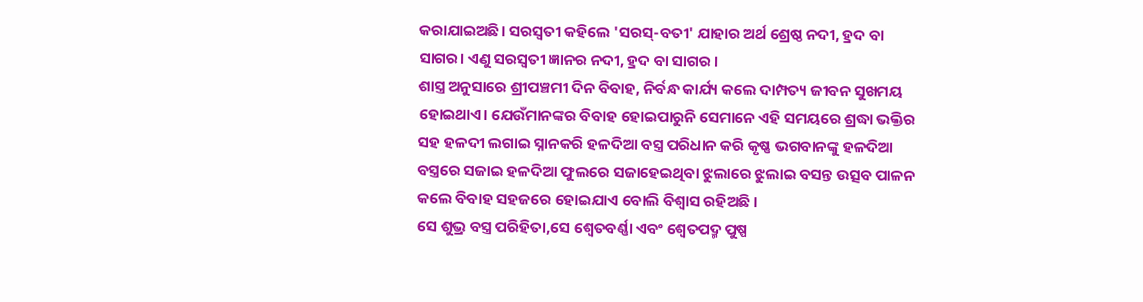କରାଯାଇଅଛି। ସରସ୍ୱତୀ କହିଲେ 'ସରସ୍-ବତୀ' ଯାହାର ଅର୍ଥ ଶ୍ରେଷ୍ଠ ନଦୀ, ହ୍ରଦ ବା ସାଗର। ଏଣୁ ସରସ୍ୱତୀ ଜ୍ଞାନର ନଦୀ, ହ୍ରଦ ବା ସାଗର ।
ଶାସ୍ତ୍ର ଅନୁସାରେ ଶ୍ରୀପଞ୍ଚମୀ ଦିନ ବିବାହ, ନିର୍ବନ୍ଧ କାର୍ଯ୍ୟ କଲେ ଦାମ୍ପତ୍ୟ ଜୀବନ ସୁଖମୟ ହୋଇଥାଏ। ଯେଉଁମାନଙ୍କର ବିବାହ ହୋଇପାରୁନି ସେମାନେ ଏହି ସମୟରେ ଶ୍ରଦ୍ଧା ଭକ୍ତିର ସହ ହଳଦୀ ଲଗାଇ ସ୍ନାନକରି ହଳଦିଆ ବସ୍ତ୍ର ପରିଧାନ କରି କୃଷ୍ଣ ଭଗବାନଙ୍କୁ ହଳଦିଆ ବସ୍ତ୍ରରେ ସଜାଇ ହଳଦିଆ ଫୁଲରେ ସଜାହେଇଥିବା ଝୁଲାରେ ଝୁଲାଇ ବସନ୍ତ ଉତ୍ସବ ପାଳନ କଲେ ବିବାହ ସହଜରେ ହୋଇଯାଏ ବୋଲି ବିଶ୍ୱାସ ରହିଅଛି ।
ସେ ଶୁଭ୍ର ବସ୍ତ୍ର ପରିହିତା,ସେ ଶ୍ୱେତବର୍ଣ୍ଣା ଏବଂ ଶ୍ୱେତପଦ୍ମ ପୁଷ୍ପ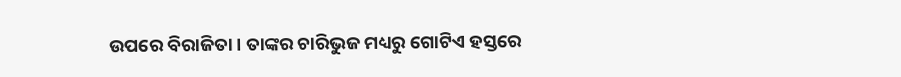ଉପରେ ବିରାଜିତା । ତାଙ୍କର ଚାରିଭୁଜ ମଧ୍ୟରୁ ଗୋଟିଏ ହସ୍ତରେ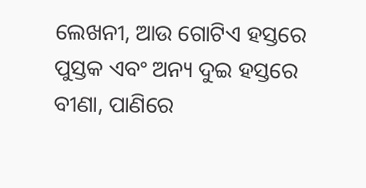ଲେଖନୀ, ଆଉ ଗୋଟିଏ ହସ୍ତରେ ପୁସ୍ତକ ଏବଂ ଅନ୍ୟ ଦୁଇ ହସ୍ତରେ ବୀଣା, ପାଣିରେ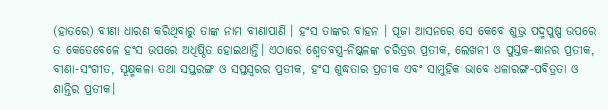(ହାତରେ) ବୀଣା ଧାରଣ କରିଥିବାରୁ ତାଙ୍କ ନାମ ବୀଣାପାଣି । ହଂସ ତାଙ୍କର ବାହନ । ପୂଜା ଆସନରେ ସେ କେବେ ଶୁଭ୍ର ପଦ୍ମପୁଷ୍ପ ଉପରେ ତ କେତେବେଳେ ହଂସ ଉପରେ ଅଧିଷ୍ଠିତ ହୋଇଥାନ୍ତି। ଏଠାରେ ଶ୍ୱେତବସ୍ତ୍ର-ନିଷ୍କଳଙ୍କ ଚରିତ୍ରର ପ୍ରତୀକ, ଲେଖନୀ ଓ ପୁସ୍ତକ-ଜ୍ଞାନର ପ୍ରତୀକ, ବୀଣା-ସଂଗୀତ, ସୂକ୍ଷ୍ମକଳା ତଥା ସପ୍ତରଙ୍ଗ ଓ ସପ୍ତସ୍ୱରର ପ୍ରତୀକ, ହଂସ ଶୁଦ୍ଧତାର ପ୍ରତୀକ ଏବଂ ସାମୁହିକ ଭାବେ ଧଳାରଙ୍ଗ-ପବିତ୍ରତା ଓ ଶାନ୍ତିର ପ୍ରତୀକ।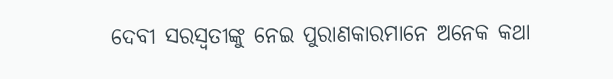ଦେବୀ ସରସ୍ୱତୀଙ୍କୁ ନେଇ ପୁରାଣକାରମାନେ ଅନେକ କଥା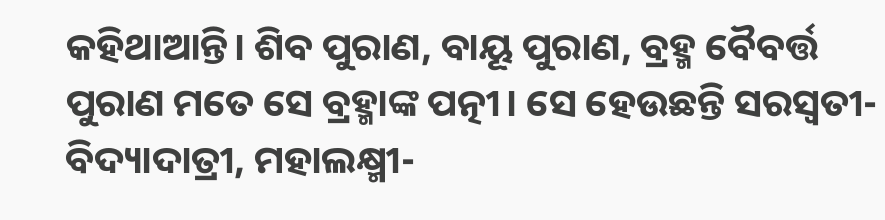କହିଥାଆନ୍ତି। ଶିବ ପୁରାଣ, ବାୟୂ ପୁରାଣ, ବ୍ରହ୍ମ ବୈବର୍ତ୍ତ ପୁରାଣ ମତେ ସେ ବ୍ରହ୍ମାଙ୍କ ପତ୍ନୀ। ସେ ହେଉଛନ୍ତି ସରସ୍ୱତୀ-ବିଦ୍ୟାଦାତ୍ରୀ, ମହାଲକ୍ଷ୍ମୀ-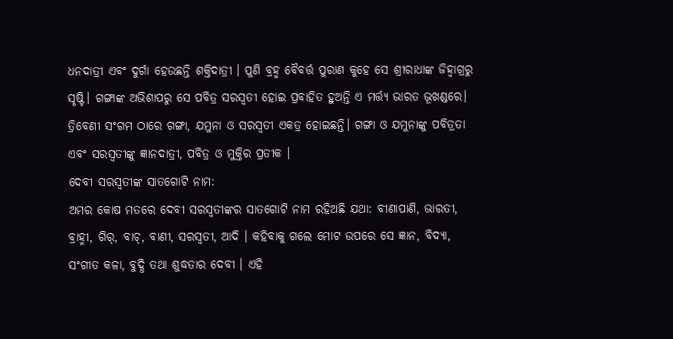ଧନଦାତ୍ରୀ ଏବଂ ଦୁର୍ଗା ହେଉଛନ୍ତି ଶକ୍ତିଦାତ୍ରୀ । ପୁଣି ବ୍ରହ୍ମ ବୈବର୍ତ୍ତ ପୁରାଣ କୁହେ ସେ ଶ୍ରୀରାଧାଙ୍କ ଜିହ୍ୱାଗ୍ରରୁ ସୃଷ୍ଟି। ଗଙ୍ଗାଙ୍କ ଅଭିଶାପରୁ ସେ ପବିତ୍ର ସରସ୍ୱତୀ ହୋଇ ପ୍ରବାହିତ ହୁଅନ୍ତି ଏ ମର୍ତ୍ତ୍ୟ ଭାରତ ଭୂଖଣ୍ଡରେ। ତ୍ରିବେଣୀ ସଂଗମ ଠାରେ ଗଙ୍ଗା, ଯମୁନା ଓ ସରସ୍ୱତୀ ଏକତ୍ର ହୋଇଛନ୍ତି। ଗଙ୍ଗା ଓ ଯମୁନାଙ୍କୁ ପବିତ୍ରତା ଏବଂ ସରସ୍ୱତୀଙ୍କୁ ଜ୍ଞାନଦାତ୍ରୀ, ପବିତ୍ର ଓ ମୁକ୍ତିର ପ୍ରତୀକ ।
ଦେବୀ ସରସ୍ଵତୀଙ୍କ ସାତଗୋଟି ନାମ:
ଅମର କୋଷ ମତରେ ଦେବୀ ସରସ୍ୱତୀଙ୍କର ସାତଗୋଟି ନାମ ରହିଅଛି ଯଥା: ବୀଣାପାଣି, ଭାରତୀ, ବ୍ରାହ୍ମୀ, ଗିର୍, ବାଚ୍, ବାଣୀ, ସରସ୍ଵତୀ, ଆଦି । କହିବାକୁ ଗଲେ ମୋଟ ଉପରେ ସେ ଜ୍ଞାନ, ବିଦ୍ୟା, ସଂଗୀତ କଳା, ବୁଦ୍ଧି ତଥା ଶୁଦ୍ଧତାର ଦେବୀ । ଏହି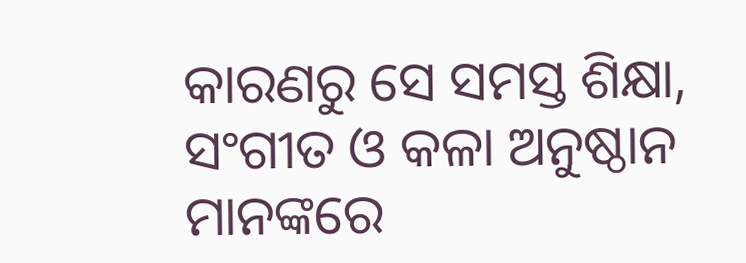କାରଣରୁ ସେ ସମସ୍ତ ଶିକ୍ଷା, ସଂଗୀତ ଓ କଳା ଅନୁଷ୍ଠାନ ମାନଙ୍କରେ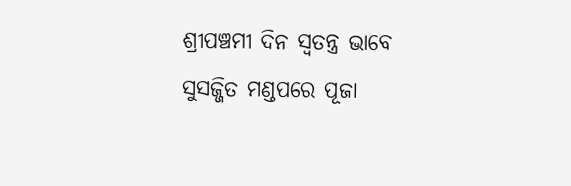ଶ୍ରୀପଞ୍ଚମୀ ଦିନ ସ୍ୱତନ୍ତ୍ର ଭାବେ ସୁସଜ୍ଜିତ ମଣ୍ଡପରେ ପୂଜା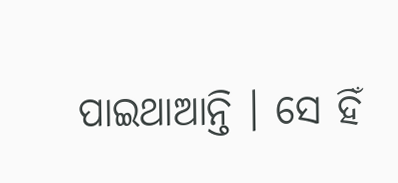ପାଇଥାଆନ୍ତି । ସେ ହିଁ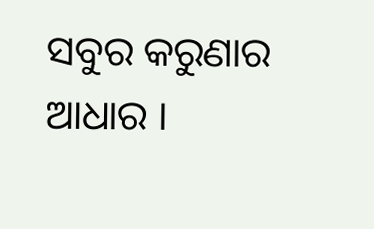ସବୁର କରୁଣାର ଆଧାର ।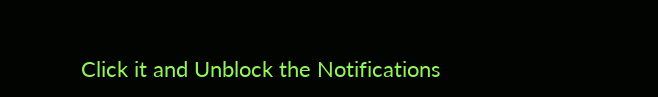Click it and Unblock the Notifications